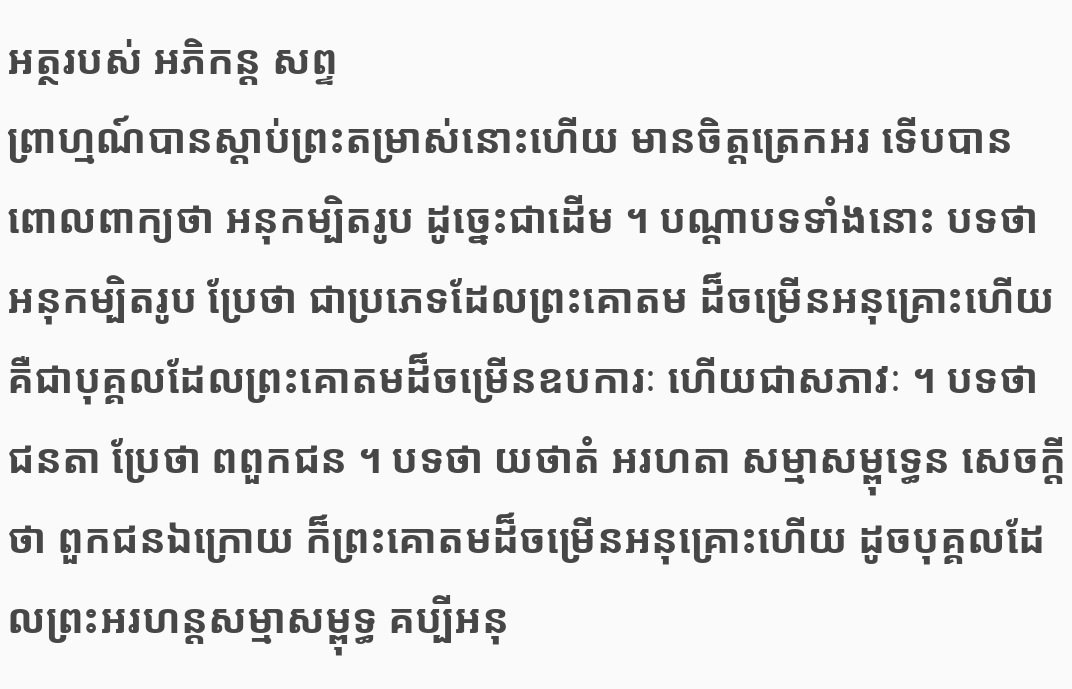អត្ថរបស់ អភិកន្ត សព្ទ
ព្រាហ្មណ៍បានស្តាប់ព្រះតម្រាស់នោះហើយ មានចិត្តត្រេកអរ ទើបបាន ពោលពាក្យថា អនុកម្បិតរូប ដូច្នេះជាដើម ។ បណ្តាបទទាំងនោះ បទថា អនុកម្បិតរូប ប្រែថា ជាប្រភេទដែលព្រះគោតម ដ៏ចម្រើនអនុគ្រោះហើយ គឺជាបុគ្គលដែលព្រះគោតមដ៏ចម្រើនឧបការៈ ហើយជាសភាវៈ ។ បទថា ជនតា ប្រែថា ពពួកជន ។ បទថា យថាតំ អរហតា សម្មាសម្ពុទ្ធេន សេចក្តីថា ពួកជនឯក្រោយ ក៏ព្រះគោតមដ៏ចម្រើនអនុគ្រោះហើយ ដូចបុគ្គលដែលព្រះអរហន្តសម្មាសម្ពុទ្ធ គប្បីអនុ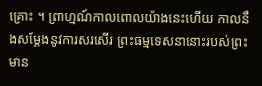គ្រោះ ។ ព្រាហ្មណ៍កាលពោលយ៉ាងនេះហើយ កាលនឹងសម្តែងនូវការសរសើរ ព្រះធម្មទេសនានោះរបស់ព្រះមាន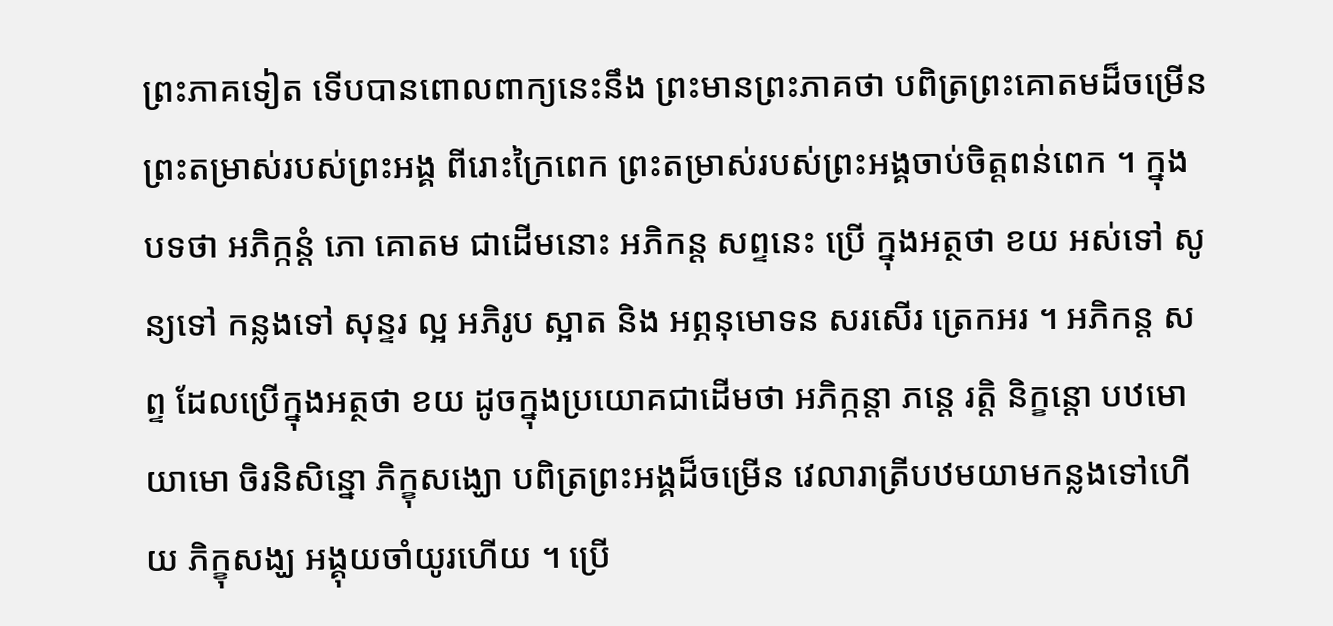ព្រះភាគទៀត ទើបបានពោលពាក្យនេះនឹង ព្រះមានព្រះភាគថា បពិត្រព្រះគោតមដ៏ចម្រើន ព្រះតម្រាស់របស់ព្រះអង្គ ពីរោះក្រៃពេក ព្រះតម្រាស់របស់ព្រះអង្គចាប់ចិត្តពន់ពេក ។ ក្នុងបទថា អភិក្កន្តំ ភោ គោតម ជាដើមនោះ អភិកន្ត សព្ទនេះ ប្រើ ក្នុងអត្ថថា ខយ អស់ទៅ សូន្យទៅ កន្លងទៅ សុន្ទរ ល្អ អភិរូប ស្អាត និង អព្ភនុមោទន សរសើរ ត្រេកអរ ។ អភិកន្ត សព្ទ ដែលប្រើក្នុងអត្ថថា ខយ ដូចក្នុងប្រយោគជាដើមថា អភិក្កន្តា ភន្តេ រត្តិ និក្ខន្តោ បឋមោ យាមោ ចិរនិសិន្នោ ភិក្ខុសង្ឃោ បពិត្រព្រះអង្គដ៏ចម្រើន វេលារាត្រីបឋមយាមកន្លងទៅហើយ ភិក្ខុសង្ឃ អង្គុយចាំយូរហើយ ។ ប្រើ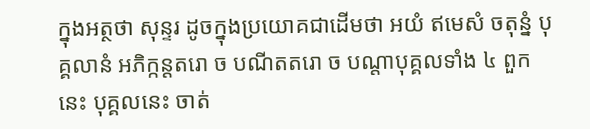ក្នុងអត្ថថា សុន្ទរ ដូចក្នុងប្រយោគជាដើមថា អយំ ឥមេសំ ចតុន្នំ បុគ្គលានំ អភិក្កន្តតរោ ច បណីតតរោ ច បណ្តាបុគ្គលទាំង ៤ ពួកនេះ បុគ្គលនេះ ចាត់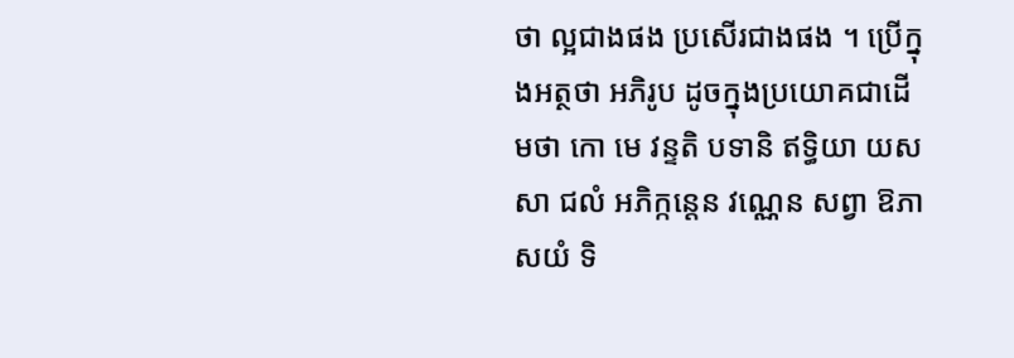ថា ល្អជាងផង ប្រសើរជាងផង ។ ប្រើក្នុងអត្ថថា អភិរូប ដូចក្នុងប្រយោគជាដើមថា កោ មេ វន្ទតិ បទានិ ឥទ្ធិយា យសសា ជលំ អភិក្កន្តេន វណ្ណេន សព្វា ឱភាសយំ ទិ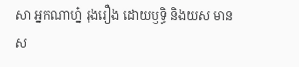សា អ្នកណាហ្ន៎ រុងរឿង ដោយឫទ្ធិ និងយស មានស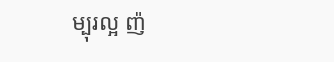ម្បុរល្អ ញ៉